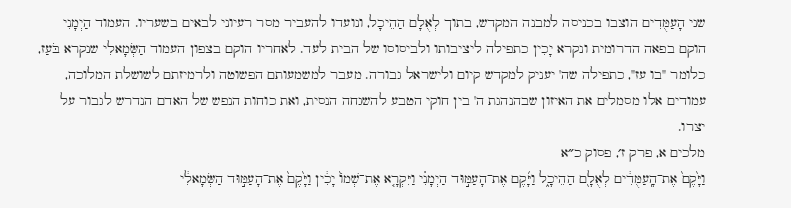שני הָעַמֻּדִים הוצבו בכניסה למבנה המקדש, בתוך לְאֻלָם הַהֵיכָל, ונועדו להעביר מסר רעיוני לבאים בשעריו. העמוד הַיְמָנִי הוקם בפאה הדרומית ונקרא יָכִין כתפילה ליציבותו ולביסוסו של הבית לעד. לאחריו הוקם בצפון העמוד הַשְּׂמָאלִי שנקרא בֹּעַז, כלומר "בו עז", כתפילה שה' יעניק למקדש קיום ולישראל גבורה. מעבר למשמעותם הפשוטה ולרמיזתם לשושלת המלוכה, עמודים אלו מסמלים את האיזון שבהנהגת ה' בין חוקי הטבע להשגחה הנסית, ואת כוחות הנפש של האדם הנדרש לגבור על יצרו.
מלכים א, פרק ז׳, פסוק כ״א
וַיָּ֙קֶם֙ אֶת־הָֽעַמֻּדִ֔ים לְאֻלָ֖ם הַהֵיכָ֑ל וַיָּ֜קֶם אֶת־הָעַמּ֣וּד הַיְמָנִ֗י וַיִּקְרָ֤א אֶת־שְׁמוֹ֙ יָכִ֔ין וַיָּ֙קֶם֙ אֶת־הָעַמּ֣וּד הַשְּׂמָאלִ֔י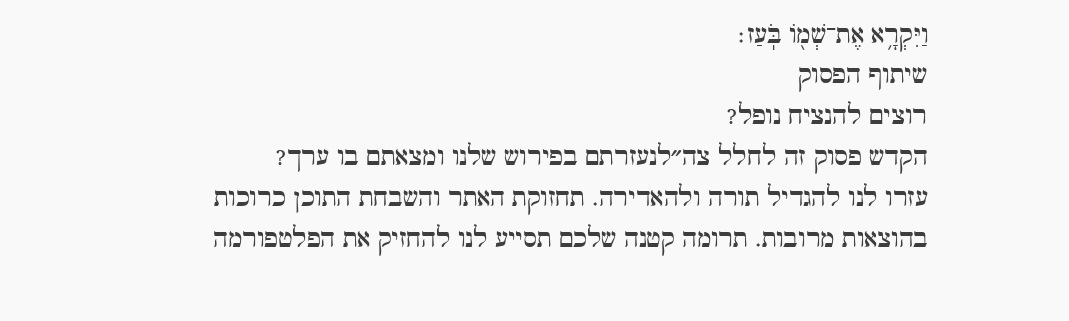וַיִּקְרָ֥א אֶת־שְׁמ֖וֹ בֹּֽעַז׃
שיתוף הפסוק
רוצים להנציח נופל?
הקדש פסוק זה לחלל צה״לנעזרתם בפירוש שלנו ומצאתם בו ערך?
עזרו לנו להגדיל תורה ולהאדירה. תחזוקת האתר והשבחת התוכן כרוכות בהוצאות מרובות. תרומה קטנה שלכם תסייע לנו להחזיק את הפלטפורמה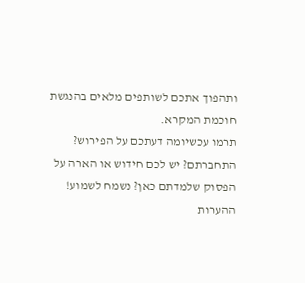ותהפוך אתכם לשותפים מלאים בהנגשת חוכמת המקרא.
תרמו עכשיומה דעתכם על הפירוש?
התחברתם? יש לכם חידוש או הארה על הפסוק שלמדתם כאן? נשמח לשמוע!
ההערות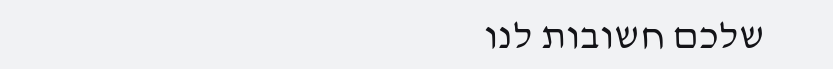שלכם חשובות לנו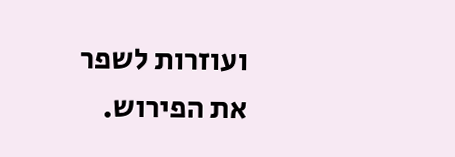ועוזרות לשפר את הפירוש.